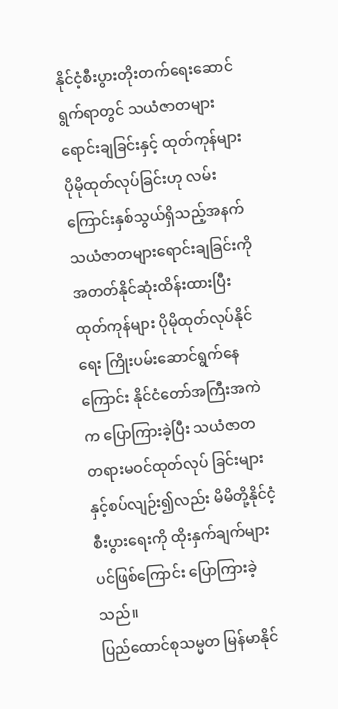နိုင်ငံ့စီးပွားတိုးတက်ရေးဆောင်ရွက်ရာတွင် သယံဇာတများရောင်းချခြင်းနှင့် ထုတ်ကုန်များ ပိုမိုထုတ်လုပ်ခြင်းဟု လမ်းကြောင်းနှစ်သွယ်ရှိသည့်အနက် သယံဇာတများရောင်းချခြင်းကို အတတ်နိုင်ဆုံးထိန်းထားပြီး ထုတ်ကုန်များ ပိုမိုထုတ်လုပ်နိုင်ရေး ကြိုးပမ်းဆောင်ရွက်နေကြောင်း နိုင်ငံတော်အကြီးအကဲက ပြောကြားခဲ့ပြီး သယံဇာတတရားမဝင်ထုတ်လုပ် ခြင်းများနှင့်စပ်လျဉ်း၍လည်း မိမိတို့နိုင်ငံ့စီးပွားရေးကို ထိုးနှက်ချက်များပင်ဖြစ်ကြောင်း ပြောကြားခဲ့သည်။
ပြည်ထောင်စုသမ္မတ မြန်မာနိုင်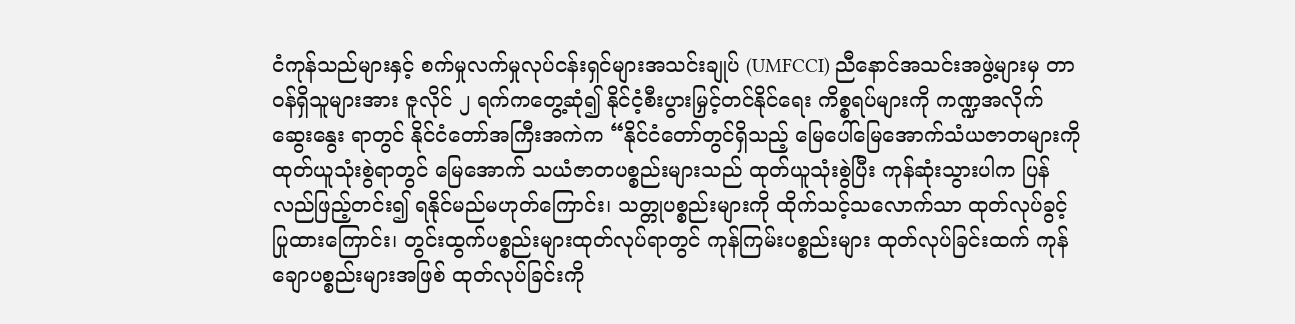ငံကုန်သည်များနှင့် စက်မှုလက်မှုလုပ်ငန်းရှင်များအသင်းချုပ် (UMFCCI) ညီနောင်အသင်းအဖွဲ့များမှ တာဝန်ရှိသူများအား ဇူလိုင် ၂ ရက်ကတွေ့ဆုံ၍ နိုင်ငံ့စီးပွားမြှင့်တင်နိုင်ရေး ကိစ္စရပ်များကို ကဏ္ဍအလိုက်ဆွေးနွေး ရာတွင် နိုင်ငံတော်အကြီးအကဲက “နိုင်ငံတော်တွင်ရှိသည့် မြေပေါ်မြေအောက်သံယဇာတများကို ထုတ်ယူသုံးစွဲရာတွင် မြေအောက် သယံဇာတပစ္စည်းများသည် ထုတ်ယူသုံးစွဲပြီး ကုန်ဆုံးသွားပါက ပြန်လည်ဖြည့်တင်း၍ ရနိုင်မည်မဟုတ်ကြောင်း၊ သတ္တုပစ္စည်းများကို ထိုက်သင့်သလောက်သာ ထုတ်လုပ်ခွင့်ပြုထားကြောင်း၊ တွင်းထွက်ပစ္စည်းများထုတ်လုပ်ရာတွင် ကုန်ကြမ်းပစ္စည်းများ ထုတ်လုပ်ခြင်းထက် ကုန်ချောပစ္စည်းများအဖြစ် ထုတ်လုပ်ခြင်းကို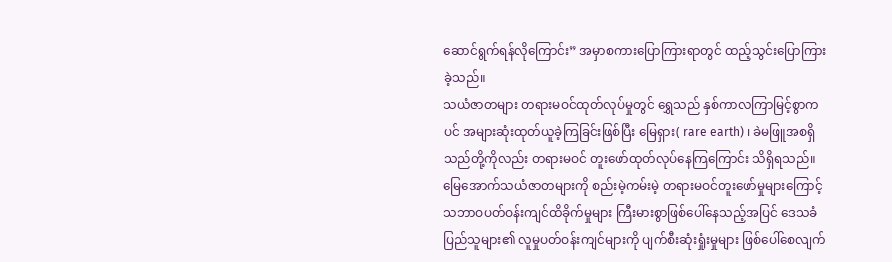ဆောင်ရွက်ရန်လိုကြောင်း” အမှာစကားပြောကြားရာတွင် ထည့်သွင်းပြောကြားခဲ့သည်။
သယံဇာတများ တရားမဝင်ထုတ်လုပ်မှုတွင် ရွှေသည် နှစ်ကာလကြာမြင့်စွာကပင် အများဆုံးထုတ်ယူခဲ့ကြခြင်းဖြစ်ပြီး မြေရှား( rare earth) ၊ ခဲမဖြူအစရှိသည်တို့ကိုလည်း တရားမဝင် တူးဖော်ထုတ်လုပ်နေကြကြောင်း သိရှိရသည်။ မြေအောက်သယံဇာတများကို စည်းမဲ့ကမ်းမဲ့ တရားမဝင်တူးဖော်မှုများကြောင့် သဘာဝပတ်ဝန်းကျင်ထိခိုက်မှုများ ကြီးမားစွာဖြစ်ပေါ်နေသည့်အပြင် ဒေသခံပြည်သူများ၏ လူမှုပတ်ဝန်းကျင်များကို ပျက်စီးဆုံးရှုံးမှုများ ဖြစ်ပေါ်စေလျက်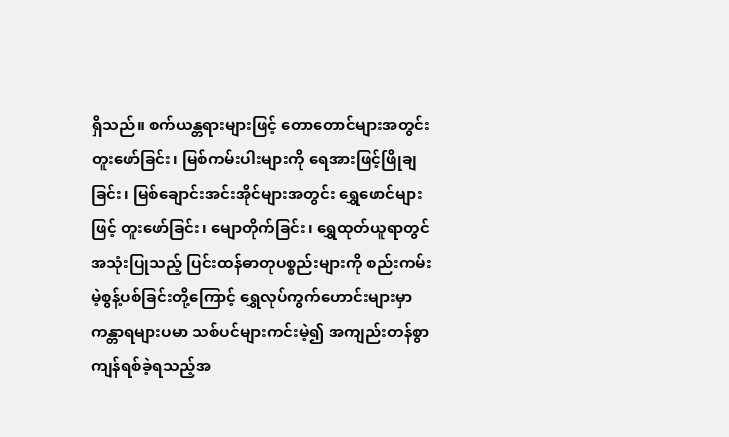ရှိသည်။ စက်ယန္တရားများဖြင့် တောတောင်များအတွင်း တူးဖော်ခြင်း၊ မြစ်ကမ်းပါးများကို ရေအားဖြင့်ဖြိုချခြင်း၊ မြစ်ချောင်းအင်းအိုင်များအတွင်း ရွှေဖောင်များဖြင့် တူးဖော်ခြင်း၊ မျောတိုက်ခြင်း၊ ရွှေထုတ်ယူရာတွင် အသုံးပြုသည့် ပြင်းထန်ဓာတုပစ္စည်းများကို စည်းကမ်းမဲ့စွန့်ပစ်ခြင်းတို့ကြောင့် ရွှေလုပ်ကွက်ဟောင်းများမှာ ကန္တာရများပမာ သစ်ပင်များကင်းမဲ့၍ အကျည်းတန်စွာ ကျန်ရစ်ခဲ့ရသည့်အ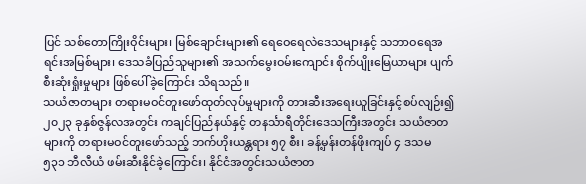ပြင် သစ်တောကြိုးဝိုင်းများ၊ မြစ်ချောင်းများ၏ ရေဝေရေလဲဒေသများနှင့် သဘာဝရေအရင်းအမြစ်များ၊ ဒေသခံပြည်သူများ၏ အသက်မွေးဝမ်းကျောင်း စိုက်ပျိုးမြေယာများ ပျက်စီးဆုံးရှုံးမှုများ ဖြစ်ပေါ်ခဲ့ကြောင်း သိရသည်။
သယံဇာတများ တရားမဝင်တူးဖော်ထုတ်လုပ်မှုများကို တားဆီးအရေးယူခြင်းနှင့်စပ်လျဉ်း၍ ၂၀၂၃ ခုနှစ်ဇွန်လအတွင်း ကချင်ပြည်နယ်နှင့် တနင်္သာရီတိုင်းဒေသကြီးအတွင်း သယံဇာတများကို တရားမဝင်တူးဖော်သည့် ဘက်ဟိုးယန္တရား ၅၇ စီး၊ ခန့်မှန်းတန်ဖိုးကျပ် ၄ ဒသမ ၅၃၁ ဘီလီယံ ဖမ်းဆီးနိုင်ခဲ့ကြောင်း၊ နိုင်ငံအတွင်းသယံဇာတ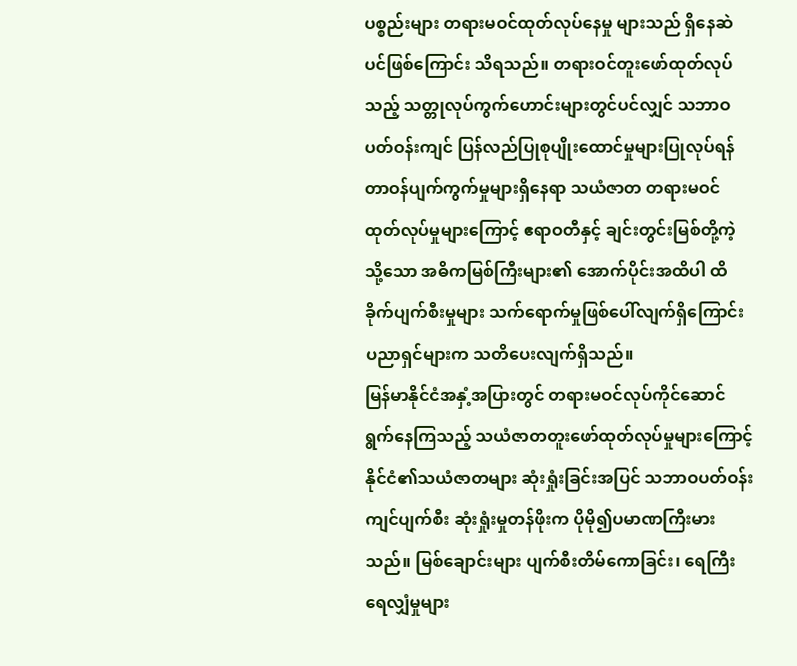ပစ္စည်းများ တရားမဝင်ထုတ်လုပ်နေမှု များသည် ရှိနေဆဲပင်ဖြစ်ကြောင်း သိရသည်။ တရားဝင်တူးဖော်ထုတ်လုပ်သည့် သတ္တုလုပ်ကွက်ဟောင်းများတွင်ပင်လျှင် သဘာဝပတ်ဝန်းကျင် ပြန်လည်ပြုစုပျိုးထောင်မှုများပြုလုပ်ရန် တာဝန်ပျက်ကွက်မှုများရှိနေရာ သယံဇာတ တရားမဝင်ထုတ်လုပ်မှုများကြောင့် ဧရာဝတီနှင့် ချင်းတွင်းမြစ်တို့ကဲ့သို့သော အဓိကမြစ်ကြီးများ၏ အောက်ပိုင်းအထိပါ ထိခိုက်ပျက်စီးမှုများ သက်ရောက်မှုဖြစ်ပေါ်လျက်ရှိကြောင်း ပညာရှင်များက သတိပေးလျက်ရှိသည်။
မြန်မာနိုင်ငံအနှံ့အပြားတွင် တရားမဝင်လုပ်ကိုင်ဆောင်ရွက်နေကြသည့် သယံဇာတတူးဖော်ထုတ်လုပ်မှုများကြောင့် နိုင်ငံ၏သယံဇာတများ ဆုံးရှုံးခြင်းအပြင် သဘာဝပတ်ဝန်းကျင်ပျက်စီး ဆုံးရှုံးမှုတန်ဖိုးက ပိုမို၍ပမာဏကြီးမားသည်။ မြစ်ချောင်းများ ပျက်စီးတိမ်ကောခြင်း၊ ရေကြီးရေလျှံမှုများ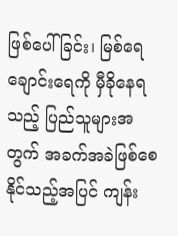ဖြစ်ပေါ်ခြင်း၊ မြစ်ရေချောင်းရေကို မှီခိုနေရသည့် ပြည်သူများအတွက် အခက်အခဲဖြစ်စေနိုင်သည့်အပြင် ကျန်း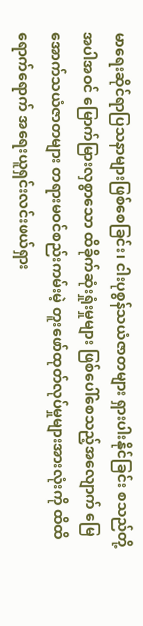မာရေးဆိုင်ရာပြသနာများဖြစ်စေခြင်း၊ ငါးပုစွန်သယံဇာတများ ရှားပါးနိုင်ခြင်း စသည်တို့အပါအဝင် မြောက်မြားလှစွာသော ထိခိုက်ဆုံးရှုံးမှုများ ဖြစ်ပေါ်စေသည့်အလျောက် မြေအောက်သယံဇာတများ တရားမဝင်စည်းကမ်းမဲ့ တူးဖော်ထုတ်လုပ်မှုများအားလုံးကို ထိထိရောက်ရောက် အရေးယူရှင်းလင်းဖယ်ရှား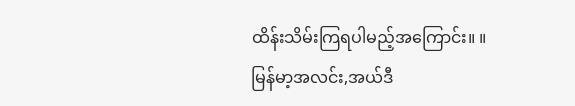ထိန်းသိမ်းကြရပါမည့်အကြောင်း။ ။
မြန်မာ့အလင်း,အယ်ဒီ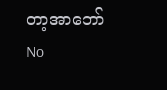တာ့အာဘော်
No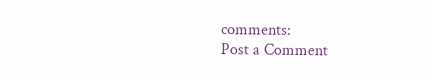comments:
Post a Comment